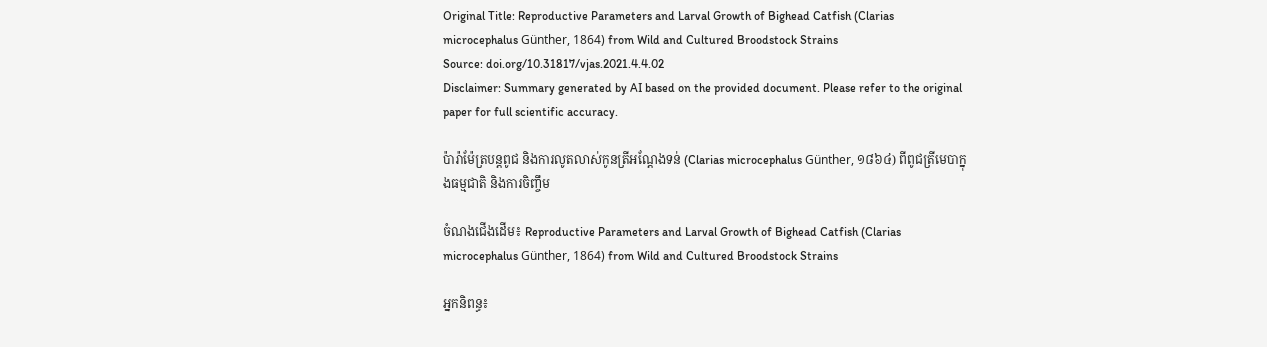Original Title: Reproductive Parameters and Larval Growth of Bighead Catfish (Clarias microcephalus Günther, 1864) from Wild and Cultured Broodstock Strains
Source: doi.org/10.31817/vjas.2021.4.4.02
Disclaimer: Summary generated by AI based on the provided document. Please refer to the original paper for full scientific accuracy.

ប៉ារ៉ាម៉ែត្របន្តពូជ និងការលូតលាស់កូនត្រីអណ្តែងទន់ (Clarias microcephalus Günther, ១៨៦៤) ពីពូជត្រីមេបាក្នុងធម្មជាតិ និងការចិញ្ចឹម

ចំណងជើងដើម៖ Reproductive Parameters and Larval Growth of Bighead Catfish (Clarias microcephalus Günther, 1864) from Wild and Cultured Broodstock Strains

អ្នកនិពន្ធ៖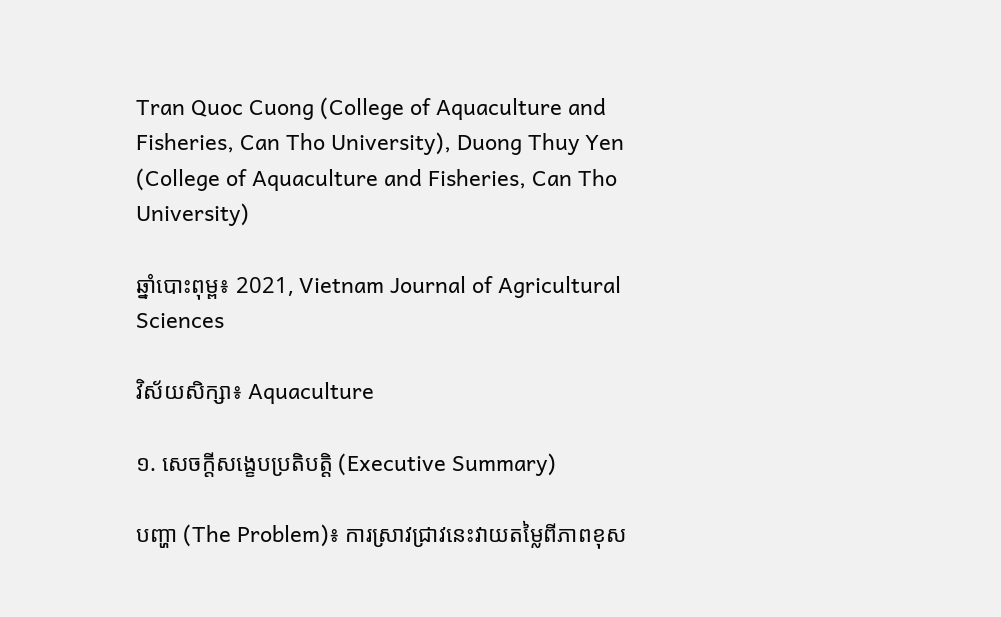Tran Quoc Cuong (College of Aquaculture and Fisheries, Can Tho University), Duong Thuy Yen (College of Aquaculture and Fisheries, Can Tho University)

ឆ្នាំបោះពុម្ព៖ 2021, Vietnam Journal of Agricultural Sciences

វិស័យសិក្សា៖ Aquaculture

១. សេចក្តីសង្ខេបប្រតិបត្តិ (Executive Summary)

បញ្ហា (The Problem)៖ ការស្រាវជ្រាវនេះវាយតម្លៃពីភាពខុស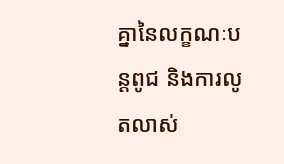គ្នានៃលក្ខណៈបន្តពូជ និងការលូតលាស់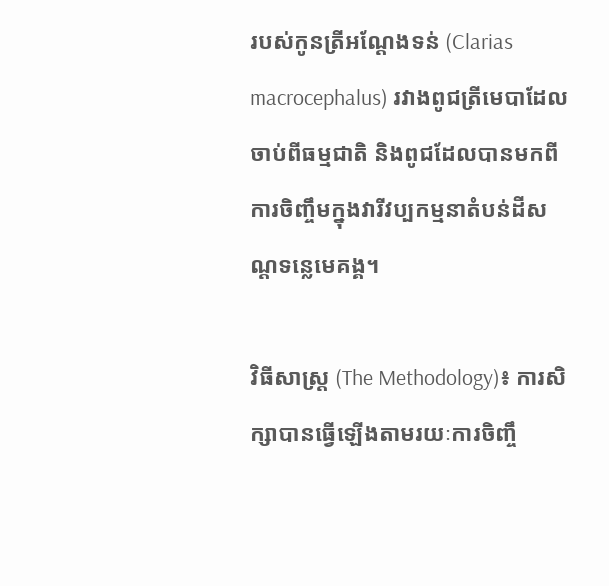របស់កូនត្រីអណ្តែងទន់ (Clarias macrocephalus) រវាងពូជត្រីមេបាដែលចាប់ពីធម្មជាតិ និងពូជដែលបានមកពីការចិញ្ចឹមក្នុងវារីវប្បកម្មនាតំបន់ដីសណ្ដទន្លេមេគង្គ។

វិធីសាស្ត្រ (The Methodology)៖ ការសិក្សាបានធ្វើឡើងតាមរយៈការចិញ្ចឹ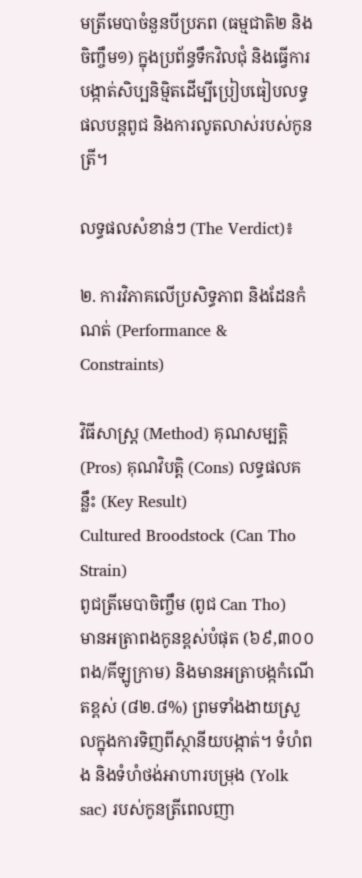មត្រីមេបាចំនួនបីប្រភព (ធម្មជាតិ២ និងចិញ្ចឹម១) ក្នុងប្រព័ន្ធទឹកវិលជុំ និងធ្វើការបង្កាត់សិប្បនិម្មិតដើម្បីប្រៀបធៀបលទ្ធផលបន្តពូជ និងការលូតលាស់របស់កូនត្រី។

លទ្ធផលសំខាន់ៗ (The Verdict)៖

២. ការវិភាគលើប្រសិទ្ធភាព និងដែនកំណត់ (Performance & Constraints)

វិធីសាស្ត្រ (Method) គុណសម្បត្តិ (Pros) គុណវិបត្តិ (Cons) លទ្ធផលគន្លឹះ (Key Result)
Cultured Broodstock (Can Tho Strain)
ពូជត្រីមេបាចិញ្ចឹម (ពូជ Can Tho)
មានអត្រាពងកូនខ្ពស់បំផុត (៦៩,៣០០ ពង/គីឡូក្រាម) និងមានអត្រាបង្កកំណើតខ្ពស់ (៨២.៨%) ព្រមទាំងងាយស្រួលក្នុងការទិញពីស្ថានីយបង្កាត់។ ទំហំពង និងទំហំថង់អាហារបម្រុង (Yolk sac) របស់កូនត្រីពេលញា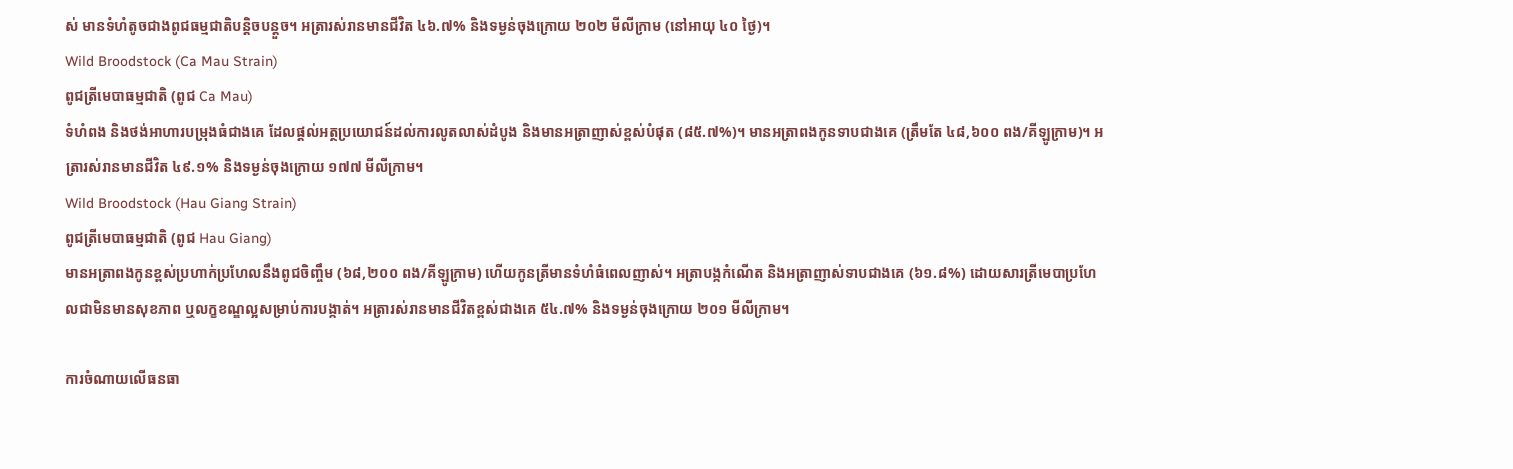ស់ មានទំហំតូចជាងពូជធម្មជាតិបន្តិចបន្តួច។ អត្រារស់រានមានជីវិត ៤៦.៧% និងទម្ងន់ចុងក្រោយ ២០២ មីលីក្រាម (នៅអាយុ ៤០ ថ្ងៃ)។
Wild Broodstock (Ca Mau Strain)
ពូជត្រីមេបាធម្មជាតិ (ពូជ Ca Mau)
ទំហំពង និងថង់អាហារបម្រុងធំជាងគេ ដែលផ្តល់អត្ថប្រយោជន៍ដល់ការលូតលាស់ដំបូង និងមានអត្រាញាស់ខ្ពស់បំផុត (៨៥.៧%)។ មានអត្រាពងកូនទាបជាងគេ (ត្រឹមតែ ៤៨,៦០០ ពង/គីឡូក្រាម)។ អត្រារស់រានមានជីវិត ៤៩.១% និងទម្ងន់ចុងក្រោយ ១៧៧ មីលីក្រាម។
Wild Broodstock (Hau Giang Strain)
ពូជត្រីមេបាធម្មជាតិ (ពូជ Hau Giang)
មានអត្រាពងកូនខ្ពស់ប្រហាក់ប្រហែលនឹងពូជចិញ្ចឹម (៦៨,២០០ ពង/គីឡូក្រាម) ហើយកូនត្រីមានទំហំធំពេលញាស់។ អត្រាបង្កកំណើត និងអត្រាញាស់ទាបជាងគេ (៦១.៨%) ដោយសារត្រីមេបាប្រហែលជាមិនមានសុខភាព ឬលក្ខខណ្ឌល្អសម្រាប់ការបង្កាត់។ អត្រារស់រានមានជីវិតខ្ពស់ជាងគេ ៥៤.៧% និងទម្ងន់ចុងក្រោយ ២០១ មីលីក្រាម។

ការចំណាយលើធនធា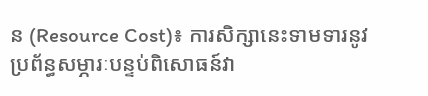ន (Resource Cost)៖ ការសិក្សានេះទាមទារនូវប្រព័ន្ធសម្ភារៈបន្ទប់ពិសោធន៍វា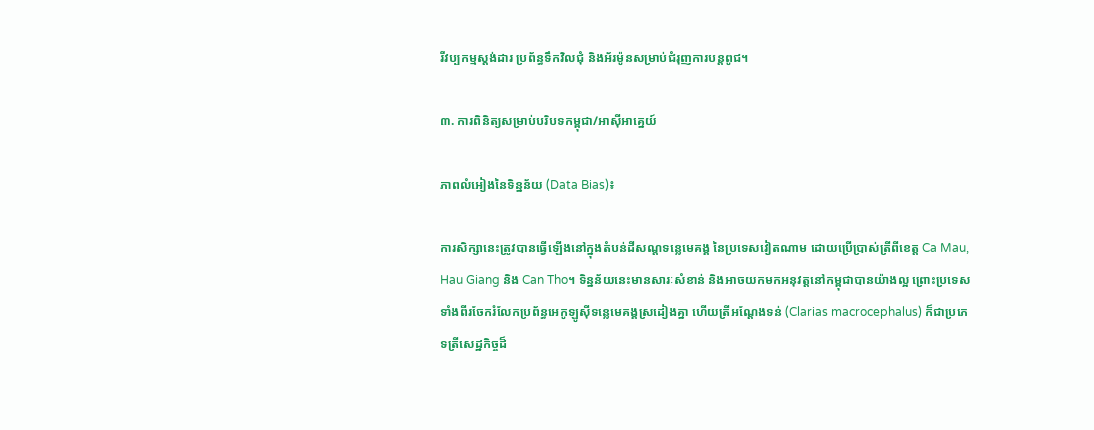រីវប្បកម្មស្តង់ដារ ប្រព័ន្ធទឹកវិលជុំ និងអ័រម៉ូនសម្រាប់ជំរុញការបន្តពូជ។

៣. ការពិនិត្យសម្រាប់បរិបទកម្ពុជា/អាស៊ីអាគ្នេយ៍

ភាពលំអៀងនៃទិន្នន័យ (Data Bias)៖

ការសិក្សានេះត្រូវបានធ្វើឡើងនៅក្នុងតំបន់ដីសណ្តទន្លេមេគង្គ នៃប្រទេសវៀតណាម ដោយប្រើប្រាស់ត្រីពីខេត្ត Ca Mau, Hau Giang និង Can Tho។ ទិន្នន័យនេះមានសារៈសំខាន់ និងអាចយកមកអនុវត្តនៅកម្ពុជាបានយ៉ាងល្អ ព្រោះប្រទេសទាំងពីរចែករំលែកប្រព័ន្ធអេកូឡូស៊ីទន្លេមេគង្គស្រដៀងគ្នា ហើយត្រីអណ្តែងទន់ (Clarias macrocephalus) ក៏ជាប្រភេទត្រីសេដ្ឋកិច្ចដ៏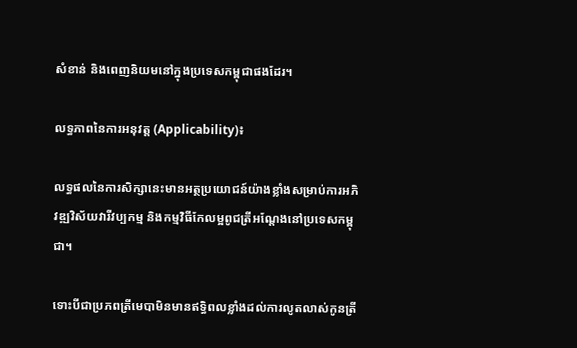សំខាន់ និងពេញនិយមនៅក្នុងប្រទេសកម្ពុជាផងដែរ។

លទ្ធភាពនៃការអនុវត្ត (Applicability)៖

លទ្ធផលនៃការសិក្សានេះមានអត្ថប្រយោជន៍យ៉ាងខ្លាំងសម្រាប់ការអភិវឌ្ឍវិស័យវារីវប្បកម្ម និងកម្មវិធីកែលម្អពូជត្រីអណ្តែងនៅប្រទេសកម្ពុជា។

ទោះបីជាប្រភពត្រីមេបាមិនមានឥទ្ធិពលខ្លាំងដល់ការលូតលាស់កូនត្រី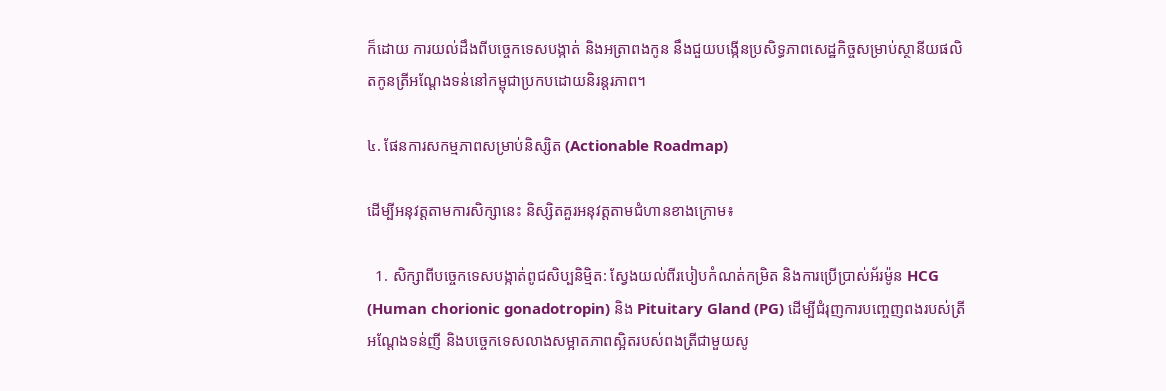ក៏ដោយ ការយល់ដឹងពីបច្ចេកទេសបង្កាត់ និងអត្រាពងកូន នឹងជួយបង្កើនប្រសិទ្ធភាពសេដ្ឋកិច្ចសម្រាប់ស្ថានីយផលិតកូនត្រីអណ្តែងទន់នៅកម្ពុជាប្រកបដោយនិរន្តរភាព។

៤. ផែនការសកម្មភាពសម្រាប់និស្សិត (Actionable Roadmap)

ដើម្បីអនុវត្តតាមការសិក្សានេះ និស្សិតគួរអនុវត្តតាមជំហានខាងក្រោម៖

  1. សិក្សាពីបច្ចេកទេសបង្កាត់ពូជសិប្បនិម្មិត: ស្វែងយល់ពីរបៀបកំណត់កម្រិត និងការប្រើប្រាស់អ័រម៉ូន HCG (Human chorionic gonadotropin) និង Pituitary Gland (PG) ដើម្បីជំរុញការបញ្ចេញពងរបស់ត្រីអណ្តែងទន់ញី និងបច្ចេកទេសលាងសម្អាតភាពស្អិតរបស់ពងត្រីជាមួយសូ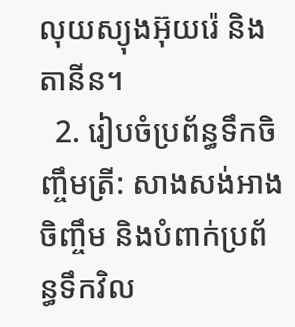លុយស្យុងអ៊ុយរ៉េ និងតានីន។
  2. រៀបចំប្រព័ន្ធទឹកចិញ្ចឹមត្រី: សាងសង់អាងចិញ្ចឹម និងបំពាក់ប្រព័ន្ធទឹកវិល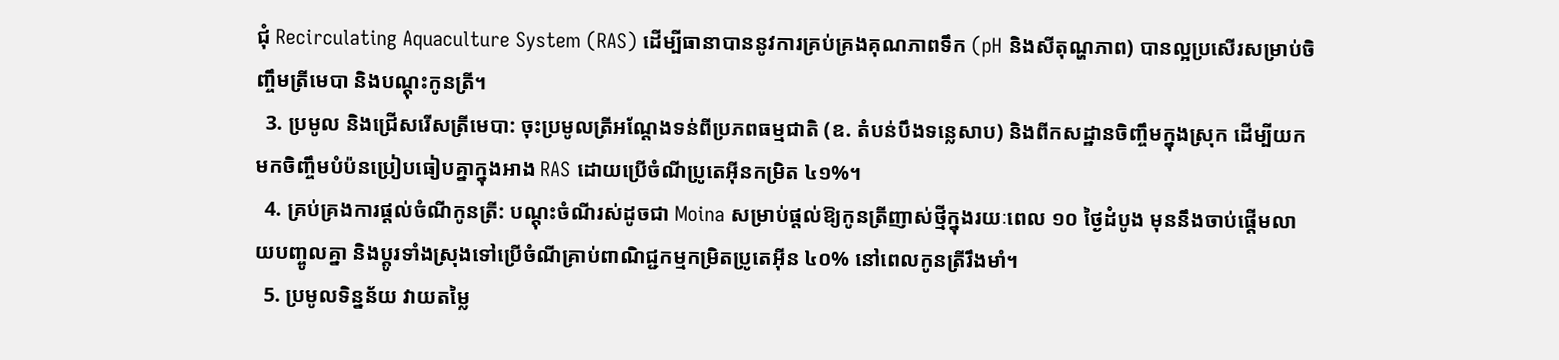ជុំ Recirculating Aquaculture System (RAS) ដើម្បីធានាបាននូវការគ្រប់គ្រងគុណភាពទឹក (pH និងសីតុណ្ហភាព) បានល្អប្រសើរសម្រាប់ចិញ្ចឹមត្រីមេបា និងបណ្តុះកូនត្រី។
  3. ប្រមូល និងជ្រើសរើសត្រីមេបា: ចុះប្រមូលត្រីអណ្តែងទន់ពីប្រភពធម្មជាតិ (ឧ. តំបន់បឹងទន្លេសាប) និងពីកសដ្ឋានចិញ្ចឹមក្នុងស្រុក ដើម្បីយកមកចិញ្ចឹមបំប៉នប្រៀបធៀបគ្នាក្នុងអាង RAS ដោយប្រើចំណីប្រូតេអ៊ីនកម្រិត ៤១%។
  4. គ្រប់គ្រងការផ្តល់ចំណីកូនត្រី: បណ្ដុះចំណីរស់ដូចជា Moina សម្រាប់ផ្តល់ឱ្យកូនត្រីញាស់ថ្មីក្នុងរយៈពេល ១០ ថ្ងៃដំបូង មុននឹងចាប់ផ្តើមលាយបញ្ចូលគ្នា និងប្តូរទាំងស្រុងទៅប្រើចំណីគ្រាប់ពាណិជ្ជកម្មកម្រិតប្រូតេអ៊ីន ៤០% នៅពេលកូនត្រីរឹងមាំ។
  5. ប្រមូលទិន្នន័យ វាយតម្លៃ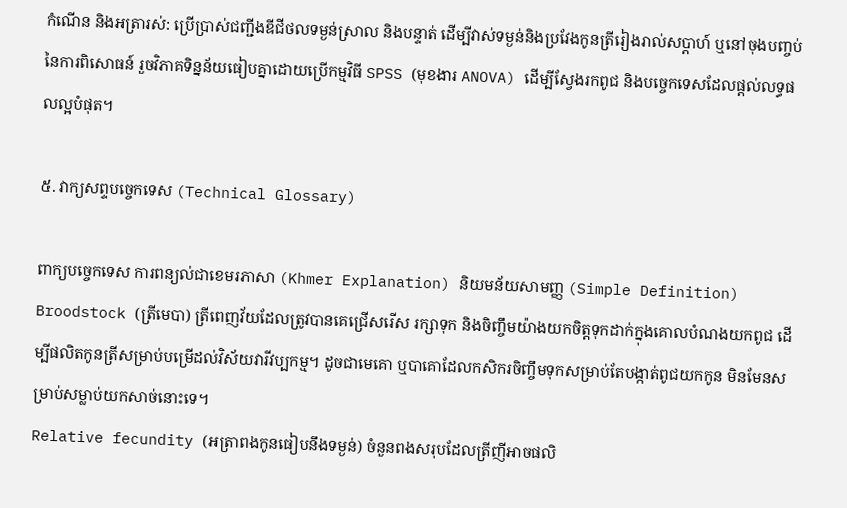កំណើន និងអត្រារស់: ប្រើប្រាស់ជញ្ជីងឌីជីថលទម្ងន់ស្រាល និងបន្ទាត់ ដើម្បីវាស់ទម្ងន់និងប្រវែងកូនត្រីរៀងរាល់សប្តាហ៍ ឬនៅចុងបញ្ចប់នៃការពិសោធន៍ រួចវិភាគទិន្នន័យធៀបគ្នាដោយប្រើកម្មវិធី SPSS (មុខងារ ANOVA) ដើម្បីស្វែងរកពូជ និងបច្ចេកទេសដែលផ្តល់លទ្ធផលល្អបំផុត។

៥. វាក្យសព្ទបច្ចេកទេស (Technical Glossary)

ពាក្យបច្ចេកទេស ការពន្យល់ជាខេមរភាសា (Khmer Explanation) និយមន័យសាមញ្ញ (Simple Definition)
Broodstock (ត្រីមេបា) ត្រីពេញវ័យដែលត្រូវបានគេជ្រើសរើស រក្សាទុក និងចិញ្ចឹមយ៉ាងយកចិត្តទុកដាក់ក្នុងគោលបំណងយកពូជ ដើម្បីផលិតកូនត្រីសម្រាប់បម្រើដល់វិស័យវារីវប្បកម្ម។ ដូចជាមេគោ ឬបាគោដែលកសិករចិញ្ចឹមទុកសម្រាប់តែបង្កាត់ពូជយកកូន មិនមែនសម្រាប់សម្លាប់យកសាច់នោះទេ។
Relative fecundity (អត្រាពងកូនធៀបនឹងទម្ងន់) ចំនួនពងសរុបដែលត្រីញីអាចផលិ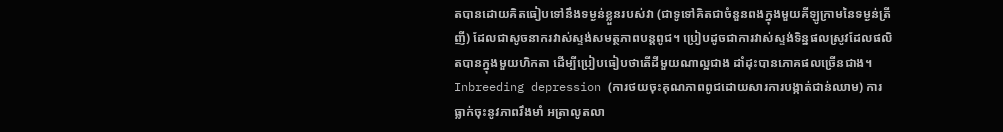តបានដោយគិតធៀបទៅនឹងទម្ងន់ខ្លួនរបស់វា (ជាទូទៅគិតជាចំនួនពងក្នុងមួយគីឡូក្រាមនៃទម្ងន់ត្រីញី) ដែលជាសូចនាករវាស់ស្ទង់សមត្ថភាពបន្តពូជ។ ប្រៀបដូចជាការវាស់ស្ទង់ទិន្នផលស្រូវដែលផលិតបានក្នុងមួយហិកតា ដើម្បីប្រៀបធៀបថាតើដីមួយណាល្អជាង ដាំដុះបានភោគផលច្រើនជាង។
Inbreeding depression (ការថយចុះគុណភាពពូជដោយសារការបង្កាត់ជាន់ឈាម) ការធ្លាក់ចុះនូវភាពរឹងមាំ អត្រាលូតលា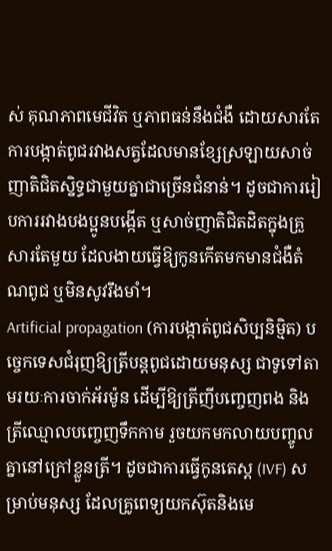ស់ គុណភាពមេជីវិត ឬភាពធន់នឹងជំងឺ ដោយសារតែការបង្កាត់ពូជរវាងសត្វដែលមានខ្សែស្រឡាយសាច់ញាតិជិតស្និទ្ធជាមួយគ្នាជាច្រើនជំនាន់។ ដូចជាការរៀបការរវាងបងប្អូនបង្កើត ឬសាច់ញាតិជិតដិតក្នុងគ្រួសារតែមួយ ដែលងាយធ្វើឱ្យកូនកើតមកមានជំងឺតំណពូជ ឬមិនសូវរឹងមាំ។
Artificial propagation (ការបង្កាត់ពូជសិប្បនិម្មិត) បច្ចេកទេសជំរុញឱ្យត្រីបន្តពូជដោយមនុស្ស ជាទូទៅតាមរយៈការចាក់អ័រម៉ូន ដើម្បីឱ្យត្រីញីបញ្ចេញពង និងត្រីឈ្មោលបញ្ចេញទឹកកាម រួចយកមកលាយបញ្ចូលគ្នានៅក្រៅខ្លួនត្រី។ ដូចជាការធ្វើកូនតេស្ត (IVF) សម្រាប់មនុស្ស ដែលគ្រូពេទ្យយកស៊ុតនិងមេ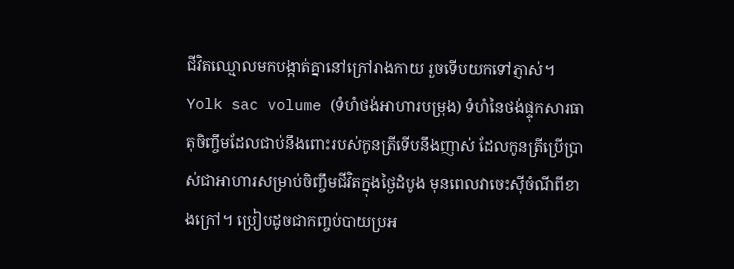ជីវិតឈ្មោលមកបង្កាត់គ្នានៅក្រៅរាងកាយ រួចទើបយកទៅភ្ញាស់។
Yolk sac volume (ទំហំថង់អាហារបម្រុង) ទំហំនៃថង់ផ្ទុកសារធាតុចិញ្ចឹមដែលជាប់នឹងពោះរបស់កូនត្រីទើបនឹងញាស់ ដែលកូនត្រីប្រើប្រាស់ជាអាហារសម្រាប់ចិញ្ចឹមជីវិតក្នុងថ្ងៃដំបូង មុនពេលវាចេះស៊ីចំណីពីខាងក្រៅ។ ប្រៀបដូចជាកញ្ចប់បាយប្រអ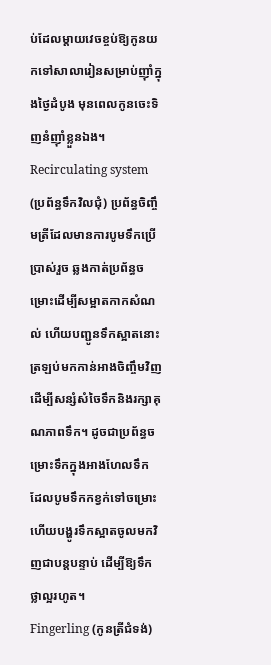ប់ដែលម្តាយវេចខ្ចប់ឱ្យកូនយកទៅសាលារៀនសម្រាប់ញ៉ាំក្នុងថ្ងៃដំបូង មុនពេលកូនចេះទិញនំញ៉ាំខ្លួនឯង។
Recirculating system (ប្រព័ន្ធទឹកវិលជុំ) ប្រព័ន្ធចិញ្ចឹមត្រីដែលមានការបូមទឹកប្រើប្រាស់រួច ឆ្លងកាត់ប្រព័ន្ធចម្រោះដើម្បីសម្អាតកាកសំណល់ ហើយបញ្ជូនទឹកស្អាតនោះត្រឡប់មកកាន់អាងចិញ្ចឹមវិញ ដើម្បីសន្សំសំចៃទឹកនិងរក្សាគុណភាពទឹក។ ដូចជាប្រព័ន្ធចម្រោះទឹកក្នុងអាងហែលទឹក ដែលបូមទឹកកខ្វក់ទៅចម្រោះហើយបង្ហូរទឹកស្អាតចូលមកវិញជាបន្តបន្ទាប់ ដើម្បីឱ្យទឹកថ្លាល្អរហូត។
Fingerling (កូនត្រីជំទង់)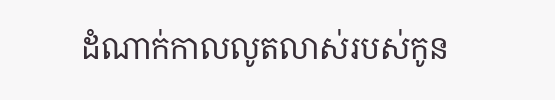ដំណាក់កាលលូតលាស់របស់កូន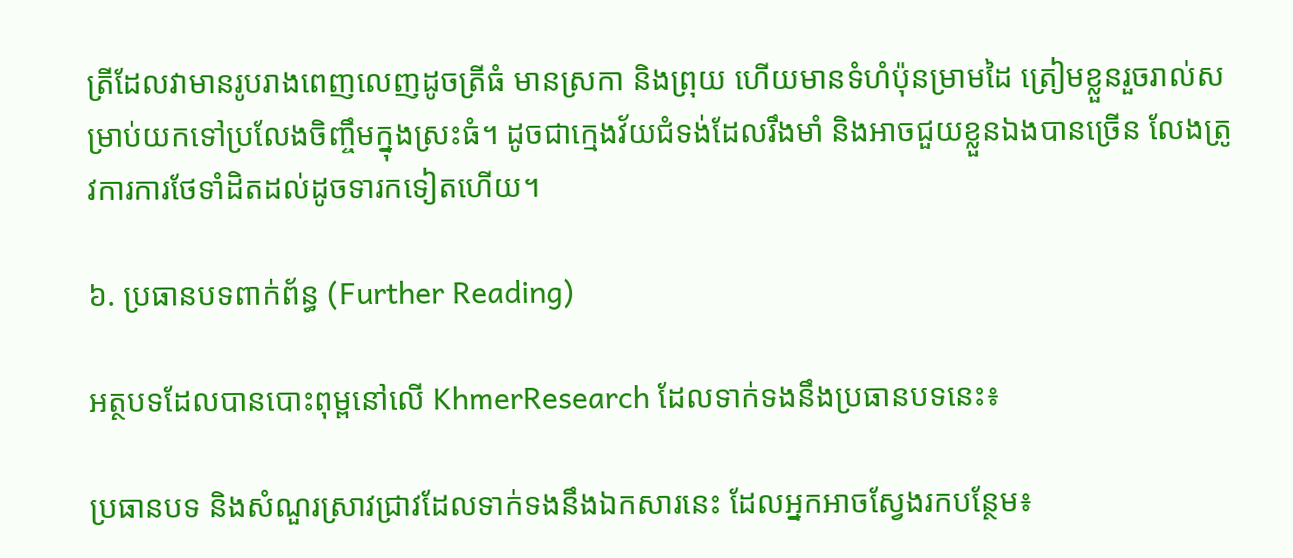ត្រីដែលវាមានរូបរាងពេញលេញដូចត្រីធំ មានស្រកា និងព្រុយ ហើយមានទំហំប៉ុនម្រាមដៃ ត្រៀមខ្លួនរួចរាល់សម្រាប់យកទៅប្រលែងចិញ្ចឹមក្នុងស្រះធំ។ ដូចជាក្មេងវ័យជំទង់ដែលរឹងមាំ និងអាចជួយខ្លួនឯងបានច្រើន លែងត្រូវការការថែទាំដិតដល់ដូចទារកទៀតហើយ។

៦. ប្រធានបទពាក់ព័ន្ធ (Further Reading)

អត្ថបទដែលបានបោះពុម្ពនៅលើ KhmerResearch ដែលទាក់ទងនឹងប្រធានបទនេះ៖

ប្រធានបទ និងសំណួរស្រាវជ្រាវដែលទាក់ទងនឹងឯកសារនេះ ដែលអ្នកអាចស្វែងរកបន្ថែម៖